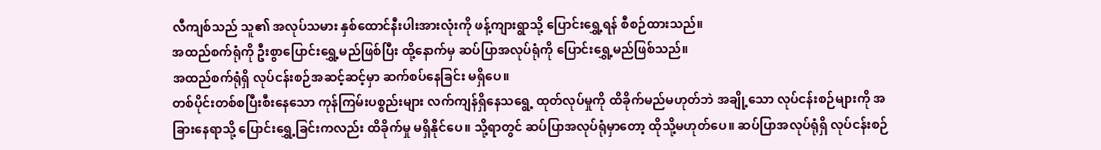လီကျစ်သည် သူ၏ အလုပ်သမား နှစ်ထောင်နီးပါးအားလုံးကို ဖန့်ကျားရွာသို့ ပြောင်းရွှေ့ရန် စီစဉ်ထားသည်။
အထည်စက်ရုံကို ဦးစွာပြောင်းရွှေ့မည်ဖြစ်ပြီး ထို့နောက်မှ ဆပ်ပြာအလုပ်ရုံကို ပြောင်းရွှေ့မည်ဖြစ်သည်။
အထည်စက်ရုံရှိ လုပ်ငန်းစဉ်အဆင့်ဆင့်မှာ ဆက်စပ်နေခြင်း မရှိပေ။
တစ်ပိုင်းတစ်စပြီးစီးနေသော ကုန်ကြမ်းပစ္စည်းများ လက်ကျန်ရှိနေသရွေ့ ထုတ်လုပ်မှုကို ထိခိုက်မည်မဟုတ်ဘဲ အချို့သော လုပ်ငန်းစဉ်များကို အခြားနေရာသို့ ပြောင်းရွှေ့ခြင်းကလည်း ထိခိုက်မှု မရှိနိုင်ပေ။ သို့ရာတွင် ဆပ်ပြာအလုပ်ရုံမှာတော့ ထိုသို့မဟုတ်ပေ။ ဆပ်ပြာအလုပ်ရုံရှိ လုပ်ငန်းစဉ်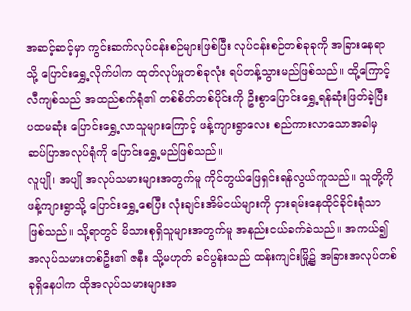အဆင့်ဆင့်မှာ ကွင်းဆက်လုပ်ငန်းစဉ်များဖြစ်ပြီး လုပ်ငန်းစဉ်တစ်ခုခုကို အခြားနေရာသို့ ပြောင်းရွှေ့လိုက်ပါက ထုတ်လုပ်မှုတစ်ခုလုံး ရပ်တန့်သွားမည်ဖြစ်သည်။ ထို့ကြောင့် လီကျစ်သည် အထည်စက်ရုံ၏ တစ်စိတ်တစ်ပိုင်းကို ဦးစွာပြောင်းရွှေ့ရန်ဆုံးဖြတ်ခဲ့ပြီး ပထမဆုံး ပြောင်းရွှေ့လာသူများကြောင့် ဖန့်ကျားရွာလေး စည်ကားလာသောအခါမှ ဆပ်ပြာအလုပ်ရုံကို ပြောင်းရွှေ့မည်ဖြစ်သည်။
လူပျို၊ အပျို အလုပ်သမားများအတွက်မူ ကိုင်တွယ်ဖြေရှင်းရန်လွယ်ကူသည်။ သူတို့ကို ဖန့်ကျားရွာသို့ ပြောင်းရွှေ့စေပြီး လုံးချင်းအိမ်ငယ်များကို ငှားရမ်းနေထိုင်ခိုင်းရုံသာ ဖြစ်သည်။ သို့ရာတွင် မိသားစုရှိသူများအတွက်မူ အနည်းငယ်ခက်ခဲသည်။ အကယ်၍ အလုပ်သမားတစ်ဦး၏ ဇနီး သို့မဟုတ် ခင်ပွန်းသည် ထန်းကျင်းမြို့၌ အခြားအလုပ်တစ်ခုရှိနေပါက ထိုအလုပ်သမားများအ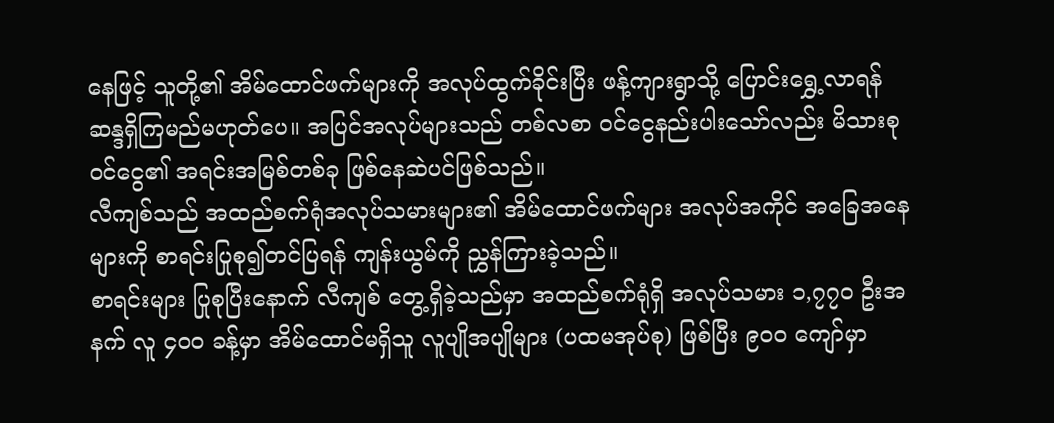နေဖြင့် သူတို့၏ အိမ်ထောင်ဖက်များကို အလုပ်ထွက်ခိုင်းပြီး ဖန့်ကျားရွာသို့ ပြောင်းရွှေ့လာရန် ဆန္ဒရှိကြမည်မဟုတ်ပေ။ အပြင်အလုပ်များသည် တစ်လစာ ဝင်ငွေနည်းပါးသော်လည်း မိသားစုဝင်ငွေ၏ အရင်းအမြစ်တစ်ခု ဖြစ်နေဆဲပင်ဖြစ်သည်။
လီကျစ်သည် အထည်စက်ရုံအလုပ်သမားများ၏ အိမ်ထောင်ဖက်များ အလုပ်အကိုင် အခြေအနေများကို စာရင်းပြုစု၍တင်ပြရန် ကျန်းယွမ်ကို ညွှန်ကြားခဲ့သည်။
စာရင်းများ ပြုစုပြီးနောက် လီကျစ် တွေ့ရှိခဲ့သည်မှာ အထည်စက်ရုံရှိ အလုပ်သမား ၁,၇၇၀ ဦးအနက် လူ ၄၀၀ ခန့်မှာ အိမ်ထောင်မရှိသူ လူပျိုအပျိုများ (ပထမအုပ်စု) ဖြစ်ပြီး ၉၀၀ ကျော်မှာ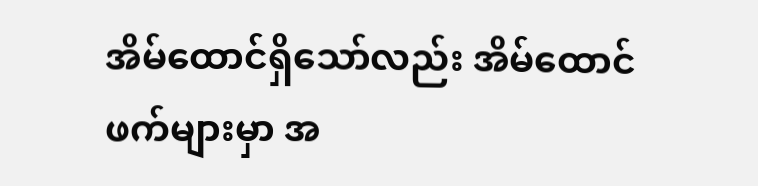အိမ်ထောင်ရှိသော်လည်း အိမ်ထောင်ဖက်များမှာ အ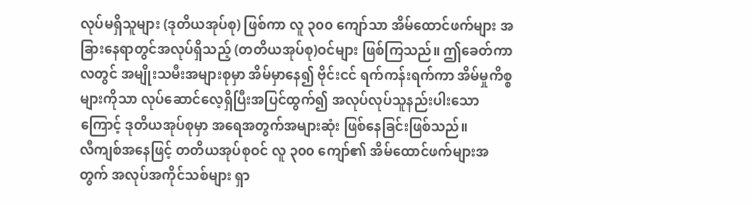လုပ်မရှိသူများ (ဒုတိယအုပ်စု) ဖြစ်ကာ လူ ၃၀၀ ကျော်သာ အိမ်ထောင်ဖက်များ အခြားနေရာတွင်အလုပ်ရှိသည့် (တတိယအုပ်စု)ဝင်များ ဖြစ်ကြသည်။ ဤခေတ်ကာလတွင် အမျိုးသမီးအများစုမှာ အိမ်မှာနေ၍ ဗိုင်းငင် ရက်ကန်းရက်ကာ အိမ်မှုကိစ္စများကိုသာ လုပ်ဆောင်လေ့ရှိပြီးအပြင်ထွက်၍ အလုပ်လုပ်သူနည်းပါးသောကြောင့် ဒုတိယအုပ်စုမှာ အရေအတွက်အများဆုံး ဖြစ်နေခြင်းဖြစ်သည်။
လီကျစ်အနေဖြင့် တတိယအုပ်စုဝင် လူ ၃၀၀ ကျော်၏ အိမ်ထောင်ဖက်များအတွက် အလုပ်အကိုင်သစ်များ ရှာ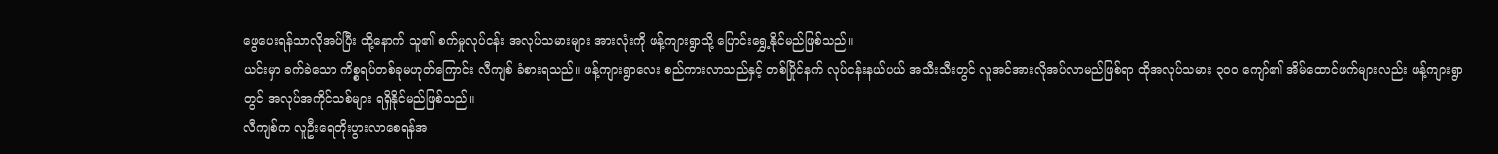ဖွေပေးရန်သာလိုအပ်ပြီး ထို့နောက် သူ၏ စက်မှုလုပ်ငန်း အလုပ်သမားများ အားလုံးကို ဖန့်ကျားရွာသို့ ပြောင်းရွှေ့နိုင်မည်ဖြစ်သည်။
ယင်းမှာ ခက်ခဲသော ကိစ္စရပ်တစ်ခုမဟုတ်ကြောင်း လီကျစ် ခံစားရသည်။ ဖန့်ကျားရွာလေး စည်ကားလာသည်နှင့် တစ်ပြိုင်နက် လုပ်ငန်းနယ်ပယ် အသီးသီးတွင် လူအင်အားလိုအပ်လာမည်ဖြစ်ရာ ထိုအလုပ်သမား ၃၀၀ ကျော်၏ အိမ်ထောင်ဖက်များလည်း ဖန့်ကျားရွာတွင် အလုပ်အကိုင်သစ်များ ရရှိနိုင်မည်ဖြစ်သည်။
လီကျစ်က လူဦးရေတိုးပွားလာစေရန်အ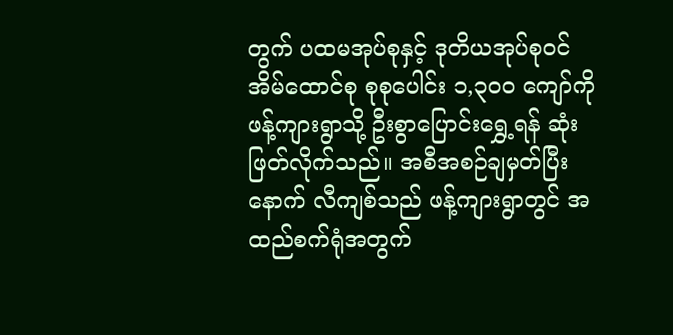တွက် ပထမအုပ်စုနှင့် ဒုတိယအုပ်စုဝင် အိမ်ထောင်စု စုစုပေါင်း ၁,၃၀၀ ကျော်ကို ဖန့်ကျားရွာသို့ ဦးစွာပြောင်းရွှေ့ရန် ဆုံးဖြတ်လိုက်သည်။ အစီအစဉ်ချမှတ်ပြီးနောက် လီကျစ်သည် ဖန့်ကျားရွာတွင် အထည်စက်ရုံအတွက်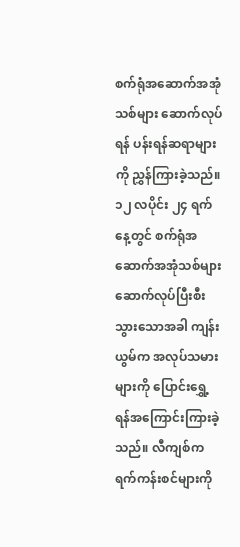စက်ရုံအဆောက်အအုံသစ်များ ဆောက်လုပ်ရန် ပန်းရန်ဆရာများကို ညွှန်ကြားခဲ့သည်။ ၁၂ လပိုင်း ၂၄ ရက်နေ့တွင် စက်ရုံအဆောက်အအုံသစ်များ ဆောက်လုပ်ပြီးစီးသွားသောအခါ ကျန်းယွမ်က အလုပ်သမားများကို ပြောင်းရွှေ့ရန်အကြောင်းကြားခဲ့သည်။ လီကျစ်က ရက်ကန်းစင်များကို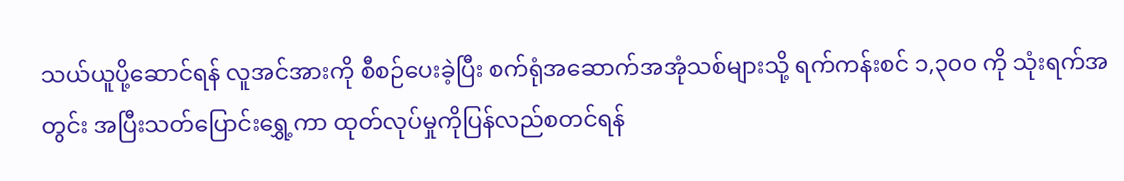သယ်ယူပို့ဆောင်ရန် လူအင်အားကို စီစဉ်ပေးခဲ့ပြီး စက်ရုံအဆောက်အအုံသစ်များသို့ ရက်ကန်းစင် ၁,၃၀၀ ကို သုံးရက်အတွင်း အပြီးသတ်ပြောင်းရွှေ့ကာ ထုတ်လုပ်မှုကိုပြန်လည်စတင်ရန်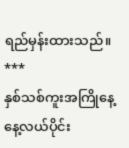ရည်မှန်းထားသည်။
***
နှစ်သစ်ကူးအကြိုနေ့ နေ့လယ်ပိုင်း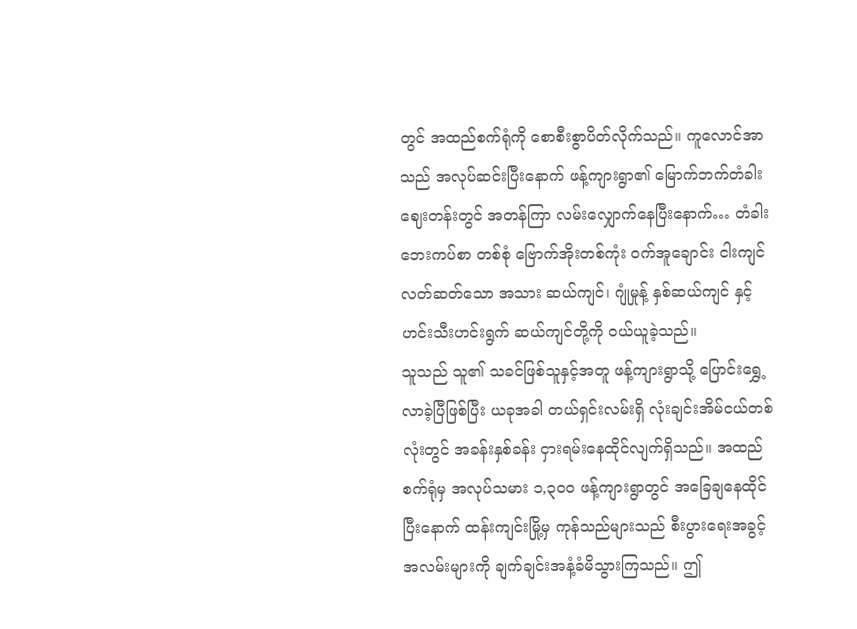တွင် အထည်စက်ရုံကို စောစီးစွာပိတ်လိုက်သည်။ ကူလောင်အာသည် အလုပ်ဆင်းပြီးနောက် ဖန့်ကျားရွာ၏ မြောက်ဘက်တံခါး ဈေးတန်းတွင် အတန်ကြာ လမ်းလျှောက်နေပြီးနောက်… တံခါးဘေးကပ်စာ တစ်စုံ ဗြောက်အိုးတစ်ကုံး ဝက်အူချောင်း ငါးကျင် လတ်ဆတ်သော အသား ဆယ်ကျင်၊ ဂျုံမှုန့် နှစ်ဆယ်ကျင် နှင့် ဟင်းသီးဟင်းရွက် ဆယ်ကျင်တို့ကို ဝယ်ယူခဲ့သည်။
သူသည် သူ၏ သခင်ဖြစ်သူနှင့်အတူ ဖန့်ကျားရွာသို့ ပြောင်းရွှေ့လာခဲ့ပြီဖြစ်ပြီး ယခုအခါ တယ်ရှင်းလမ်းရှိ လုံးချင်းအိမ်ငယ်တစ်လုံးတွင် အခန်းနှစ်ခန်း ငှားရမ်းနေထိုင်လျက်ရှိသည်။ အထည်စက်ရုံမှ အလုပ်သမား ၁,၃၀၀ ဖန့်ကျားရွာတွင် အခြေချနေထိုင်ပြီးနောက် ထန်းကျင်းမြို့မှ ကုန်သည်များသည် စီးပွားရေးအခွင့်အလမ်းများကို ချက်ချင်းအနံ့ခံမိသွားကြသည်။ ဤ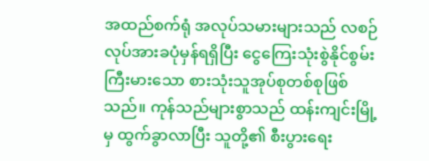အထည်စက်ရုံ အလုပ်သမားများသည် လစဉ်လုပ်အားခပုံမှန်ရရှိပြီး ငွေကြေးသုံးစွဲနိုင်စွမ်းကြီးမားသော စားသုံးသူအုပ်စုတစ်စုဖြစ်သည်။ ကုန်သည်များစွာသည် ထန်းကျင်းမြို့မှ ထွက်ခွာလာပြီး သူတို့၏ စီးပွားရေး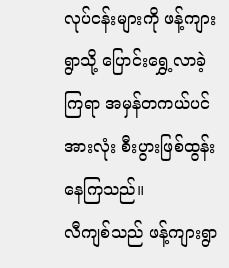လုပ်ငန်းများကို ဖန့်ကျားရွာသို့ ပြောင်းရွှေ့လာခဲ့ကြရာ အမှန်တကယ်ပင် အားလုံး စီးပွားဖြစ်ထွန်းနေကြသည်။
လီကျစ်သည် ဖန့်ကျားရွာ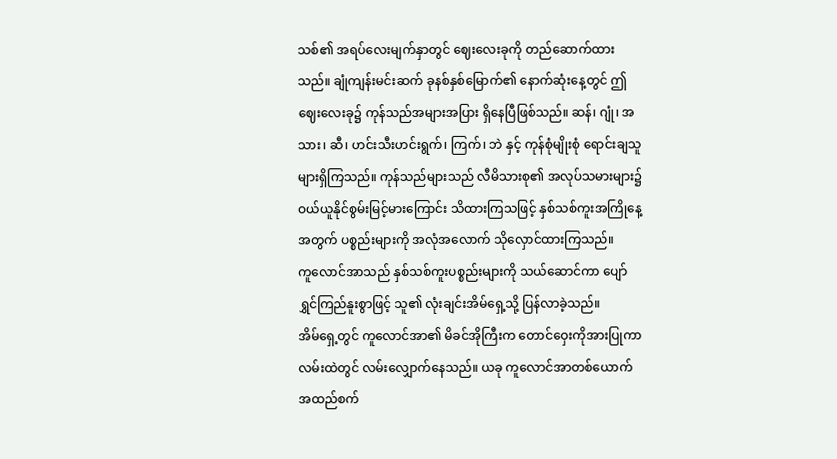သစ်၏ အရပ်လေးမျက်နှာတွင် ဈေးလေးခုကို တည်ဆောက်ထားသည်။ ချုံကျန်းမင်းဆက် ခုနစ်နှစ်မြောက်၏ နောက်ဆုံးနေ့တွင် ဤဈေးလေးခု၌ ကုန်သည်အများအပြား ရှိနေပြီဖြစ်သည်။ ဆန်၊ ဂျုံ၊ အသား၊ ဆီ၊ ဟင်းသီးဟင်းရွက်၊ ကြက်၊ ဘဲ နှင့် ကုန်စုံမျိုးစုံ ရောင်းချသူများရှိကြသည်။ ကုန်သည်များသည် လီမိသားစု၏ အလုပ်သမားများ၌ ဝယ်ယူနိုင်စွမ်းမြင့်မားကြောင်း သိထားကြသဖြင့် နှစ်သစ်ကူးအကြိုနေ့အတွက် ပစ္စည်းများကို အလုံအလောက် သိုလှောင်ထားကြသည်။
ကူလောင်အာသည် နှစ်သစ်ကူးပစ္စည်းများကို သယ်ဆောင်ကာ ပျော်ရွှင်ကြည်နူးစွာဖြင့် သူ၏ လုံးချင်းအိမ်ရှေ့သို့ ပြန်လာခဲ့သည်။
အိမ်ရှေ့တွင် ကူလောင်အာ၏ မိခင်အိုကြီးက တောင်ဝှေးကိုအားပြုကာ လမ်းထဲတွင် လမ်းလျှောက်နေသည်။ ယခု ကူလောင်အာတစ်ယောက် အထည်စက်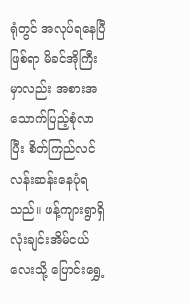ရုံတွင် အလုပ်ရနေပြီဖြစ်ရာ မိခင်အိုကြီးမှာလည်း အစားအသောက်ပြည့်စုံလာပြီး စိတ်ကြည်လင်လန်းဆန်းနေပုံရသည်။ ဖန့်ကျားရွာရှိ လုံးချင်းအိမ်ငယ်လေးသို့ ပြောင်းရွှေ့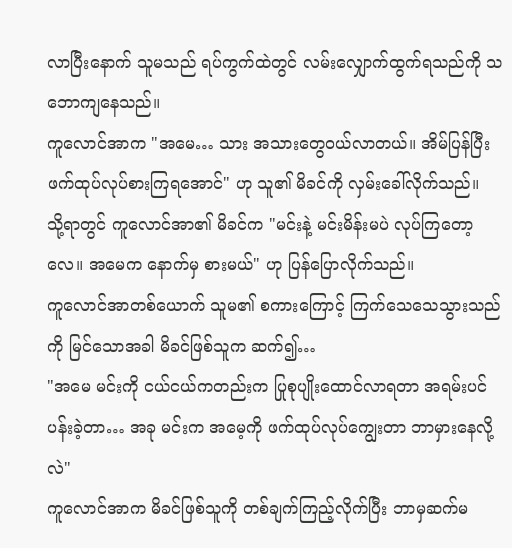လာပြီးနောက် သူမသည် ရပ်ကွက်ထဲတွင် လမ်းလျှောက်ထွက်ရသည်ကို သဘောကျနေသည်။
ကူလောင်အာက "အမေ… သား အသားတွေဝယ်လာတယ်။ အိမ်ပြန်ပြီး ဖက်ထုပ်လုပ်စားကြရအောင်" ဟု သူ၏ မိခင်ကို လှမ်းခေါ်လိုက်သည်။
သို့ရာတွင် ကူလောင်အာ၏ မိခင်က "မင်းနဲ့ မင်းမိန်းမပဲ လုပ်ကြတော့လေ။ အမေက နောက်မှ စားမယ်" ဟု ပြန်ပြောလိုက်သည်။
ကူလောင်အာတစ်ယောက် သူမ၏ စကားကြောင့် ကြက်သေသေသွားသည်ကို မြင်သောအခါ မိခင်ဖြစ်သူက ဆက်၍…
"အမေ မင်းကို ငယ်ငယ်ကတည်းက ပြုစုပျိုးထောင်လာရတာ အရမ်းပင်ပန်းခဲ့တာ… အခု မင်းက အမေ့ကို ဖက်ထုပ်လုပ်ကျွေးတာ ဘာမှားနေလို့လဲ"
ကူလောင်အာက မိခင်ဖြစ်သူကို တစ်ချက်ကြည့်လိုက်ပြီး ဘာမှဆက်မ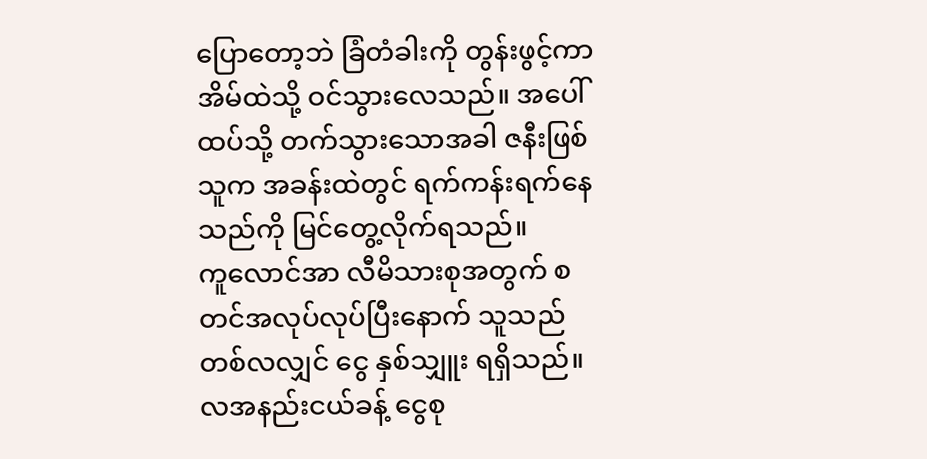ပြောတော့ဘဲ ခြံတံခါးကို တွန်းဖွင့်ကာ အိမ်ထဲသို့ ဝင်သွားလေသည်။ အပေါ်ထပ်သို့ တက်သွားသောအခါ ဇနီးဖြစ်သူက အခန်းထဲတွင် ရက်ကန်းရက်နေသည်ကို မြင်တွေ့လိုက်ရသည်။
ကူလောင်အာ လီမိသားစုအတွက် စတင်အလုပ်လုပ်ပြီးနောက် သူသည် တစ်လလျှင် ငွေ နှစ်သျှူး ရရှိသည်။ လအနည်းငယ်ခန့် ငွေစု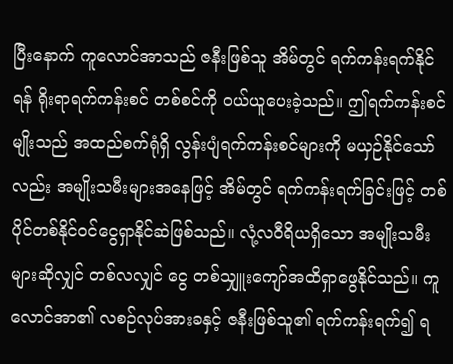ပြီးနောက် ကူလောင်အာသည် ဇနီးဖြစ်သူ အိမ်တွင် ရက်ကန်းရက်နိုင်ရန် ရိုးရာရက်ကန်းစင် တစ်စင်ကို ဝယ်ယူပေးခဲ့သည်။ ဤရက်ကန်းစင်မျိုးသည် အထည်စက်ရုံရှိ လွန်းပျံရက်ကန်းစင်များကို မယှဉ်နိုင်သော်လည်း အမျိုးသမီးများအနေဖြင့် အိမ်တွင် ရက်ကန်းရက်ခြင်းဖြင့် တစ်ပိုင်တစ်နိုင်ဝင်ငွေရှာနိုင်ဆဲဖြစ်သည်။ လုံ့လဝီရိယရှိသော အမျိုးသမီးများဆိုလျှင် တစ်လလျှင် ငွေ တစ်သျှူးကျော်အထိရှာဖွေနိုင်သည်။ ကူလောင်အာ၏ လစဉ်လုပ်အားခနှင့် ဇနီးဖြစ်သူ၏ ရက်ကန်းရက်၍ ရ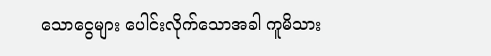သောငွေများ ပေါင်းလိုက်သောအခါ ကူမိသား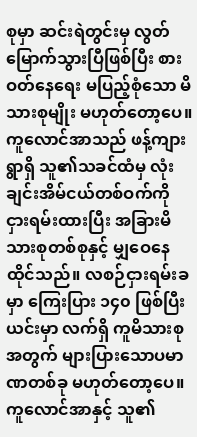စုမှာ ဆင်းရဲတွင်းမှ လွတ်မြောက်သွားပြီဖြစ်ပြီး စားဝတ်နေရေး မပြည့်စုံသော မိသားစုမျိုး မဟုတ်တော့ပေ။
ကူလောင်အာသည် ဖန့်ကျားရွာရှိ သူ၏သခင်ထံမှ လုံးချင်းအိမ်ငယ်တစ်ဝက်ကို ငှားရမ်းထားပြီး အခြားမိသားစုတစ်စုနှင့် မျှဝေနေထိုင်သည်။ လစဉ်ငှားရမ်းခမှာ ကြေးပြား ၁၄၀ ဖြစ်ပြီး ယင်းမှာ လက်ရှိ ကူမိသားစုအတွက် များပြားသောပမာဏတစ်ခု မဟုတ်တော့ပေ။ ကူလောင်အာနှင့် သူ၏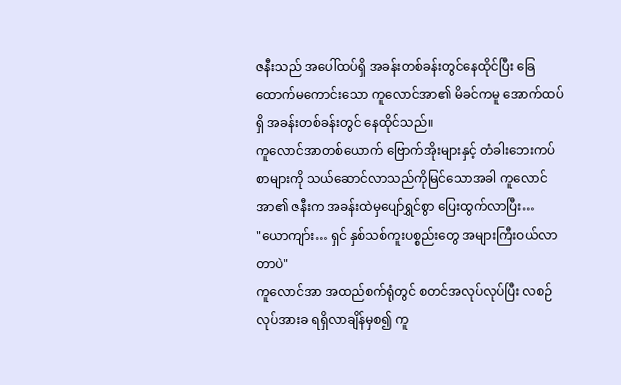ဇနီးသည် အပေါ်ထပ်ရှိ အခန်းတစ်ခန်းတွင်နေထိုင်ပြီး ခြေထောက်မကောင်းသော ကူလောင်အာ၏ မိခင်ကမူ အောက်ထပ်ရှိ အခန်းတစ်ခန်းတွင် နေထိုင်သည်။
ကူလောင်အာတစ်ယောက် ဗြောက်အိုးများနှင့် တံခါးဘေးကပ်စာများကို သယ်ဆောင်လာသည်ကိုမြင်သောအခါ ကူလောင်အာ၏ ဇနီးက အခန်းထဲမှပျော်ရွှင်စွာ ပြေးထွက်လာပြီး…
"ယောကျာ်း… ရှင် နှစ်သစ်ကူးပစ္စည်းတွေ အများကြီးဝယ်လာတာပဲ"
ကူလောင်အာ အထည်စက်ရုံတွင် စတင်အလုပ်လုပ်ပြီး လစဉ်လုပ်အားခ ရရှိလာချိန်မှစ၍ ကူ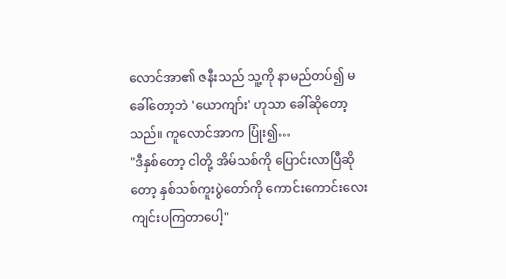လောင်အာ၏ ဇနီးသည် သူ့ကို နာမည်တပ်၍ မခေါ်တော့ဘဲ 'ယောကျာ်း' ဟုသာ ခေါ်ဆိုတော့သည်။ ကူလောင်အာက ပြုံး၍…
"ဒီနှစ်တော့ ငါတို့ အိမ်သစ်ကို ပြောင်းလာပြီဆိုတော့ နှစ်သစ်ကူးပွဲတော်ကို ကောင်းကောင်းလေး ကျင်းပကြတာပေါ့"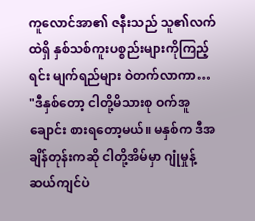ကူလောင်အာ၏ ဇနီးသည် သူ၏လက်ထဲရှိ နှစ်သစ်ကူးပစ္စည်းများကိုကြည့်ရင်း မျက်ရည်များ ဝဲတက်လာကာ…
"ဒီနှစ်တော့ ငါတို့မိသားစု ဝက်အူချောင်း စားရတော့မယ်။ မနှစ်က ဒီအချိန်တုန်းကဆို ငါတို့အိမ်မှာ ဂျုံမှုန့် ဆယ်ကျင်ပဲ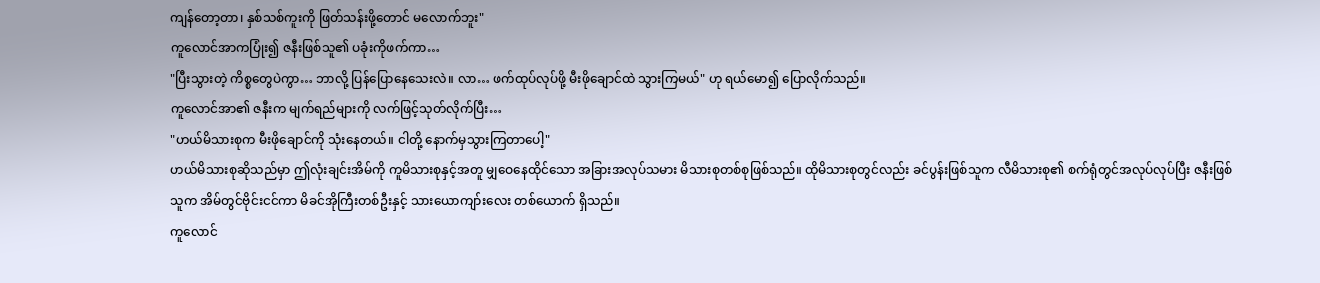ကျန်တော့တာ၊ နှစ်သစ်ကူးကို ဖြတ်သန်းဖို့တောင် မလောက်ဘူး"
ကူလောင်အာကပြုံး၍ ဇနီးဖြစ်သူ၏ ပခုံးကိုဖက်ကာ…
"ပြီးသွားတဲ့ ကိစ္စတွေပဲကွာ… ဘာလို့ ပြန်ပြောနေသေးလဲ။ လာ… ဖက်ထုပ်လုပ်ဖို့ မီးဖိုချောင်ထဲ သွားကြမယ်" ဟု ရယ်မော၍ ပြောလိုက်သည်။
ကူလောင်အာ၏ ဇနီးက မျက်ရည်များကို လက်ဖြင့်သုတ်လိုက်ပြီး…
"ဟယ်မိသားစုက မီးဖိုချောင်ကို သုံးနေတယ်။ ငါတို့ နောက်မှသွားကြတာပေါ့"
ဟယ်မိသားစုဆိုသည်မှာ ဤလုံးချင်းအိမ်ကို ကူမိသားစုနှင့်အတူ မျှဝေနေထိုင်သော အခြားအလုပ်သမား မိသားစုတစ်စုဖြစ်သည်။ ထိုမိသားစုတွင်လည်း ခင်ပွန်းဖြစ်သူက လီမိသားစု၏ စက်ရုံတွင်အလုပ်လုပ်ပြီး ဇနီးဖြစ်သူက အိမ်တွင်ဗိုင်းငင်ကာ မိခင်အိုကြီးတစ်ဦးနှင့် သားယောကျာ်းလေး တစ်ယောက် ရှိသည်။
ကူလောင်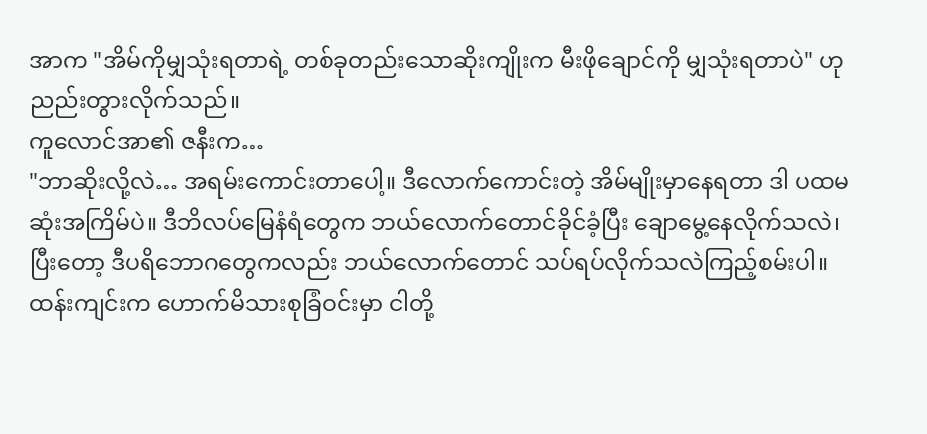အာက "အိမ်ကိုမျှသုံးရတာရဲ့ တစ်ခုတည်းသောဆိုးကျိုးက မီးဖိုချောင်ကို မျှသုံးရတာပဲ" ဟု ညည်းတွားလိုက်သည်။
ကူလောင်အာ၏ ဇနီးက…
"ဘာဆိုးလို့လဲ… အရမ်းကောင်းတာပေါ့။ ဒီလောက်ကောင်းတဲ့ အိမ်မျိုးမှာနေရတာ ဒါ ပထမဆုံးအကြိမ်ပဲ။ ဒီဘိလပ်မြေနံရံတွေက ဘယ်လောက်တောင်ခိုင်ခံ့ပြီး ချောမွေ့နေလိုက်သလဲ၊ ပြီးတော့ ဒီပရိဘောဂတွေကလည်း ဘယ်လောက်တောင် သပ်ရပ်လိုက်သလဲကြည့်စမ်းပါ။ ထန်းကျင်းက ဟောက်မိသားစုခြံဝင်းမှာ ငါတို့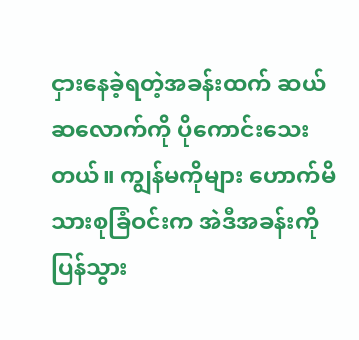ငှားနေခဲ့ရတဲ့အခန်းထက် ဆယ်ဆလောက်ကို ပိုကောင်းသေးတယ်။ ကျွန်မကိုများ ဟောက်မိသားစုခြံဝင်းက အဲဒီအခန်းကိုပြန်သွား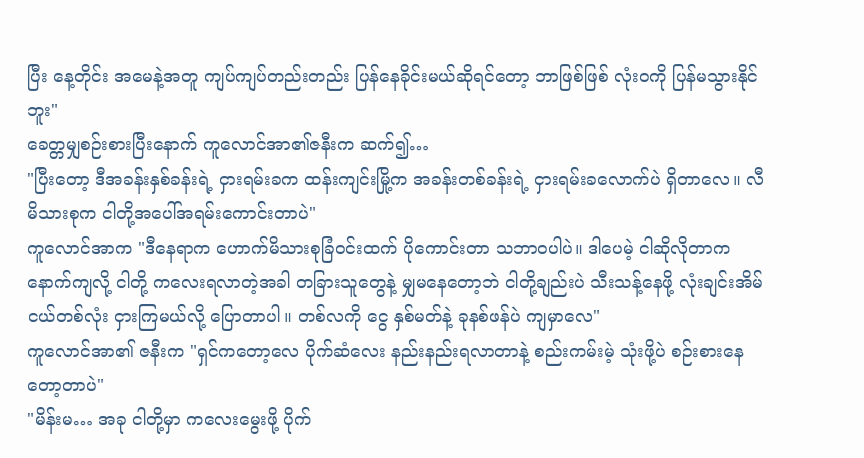ပြီး နေ့တိုင်း အမေနဲ့အတူ ကျပ်ကျပ်တည်းတည်း ပြန်နေခိုင်းမယ်ဆိုရင်တော့ ဘာဖြစ်ဖြစ် လုံးဝကို ပြန်မသွားနိုင်ဘူး"
ခေတ္တမျှစဉ်းစားပြီးနောက် ကူလောင်အာ၏ဇနီးက ဆက်၍…
"ပြီးတော့ ဒီအခန်းနှစ်ခန်းရဲ့ ငှားရမ်းခက ထန်းကျင်းမြို့က အခန်းတစ်ခန်းရဲ့ ငှားရမ်းခလောက်ပဲ ရှိတာလေ။ လီမိသားစုက ငါတို့အပေါ်အရမ်းကောင်းတာပဲ"
ကူလောင်အာက "ဒီနေရာက ဟောက်မိသားစုခြံဝင်းထက် ပိုကောင်းတာ သဘာဝပါပဲ။ ဒါပေမဲ့ ငါဆိုလိုတာက နောက်ကျလို့ ငါတို့ ကလေးရလာတဲ့အခါ တခြားသူတွေနဲ့ မျှမနေတော့ဘဲ ငါတို့ချည်းပဲ သီးသန့်နေဖို့ လုံးချင်းအိမ်ငယ်တစ်လုံး ငှားကြမယ်လို့ ပြောတာပါ။ တစ်လကို ငွေ နှစ်မတ်နဲ့ ခုနစ်ဖန်ပဲ ကျမှာလေ"
ကူလောင်အာ၏ ဇနီးက "ရှင်ကတော့လေ ပိုက်ဆံလေး နည်းနည်းရလာတာနဲ့ စည်းကမ်းမဲ့ သုံးဖို့ပဲ စဉ်းစားနေတော့တာပဲ"
"မိန်းမ… အခု ငါတို့မှာ ကလေးမွေးဖို့ ပိုက်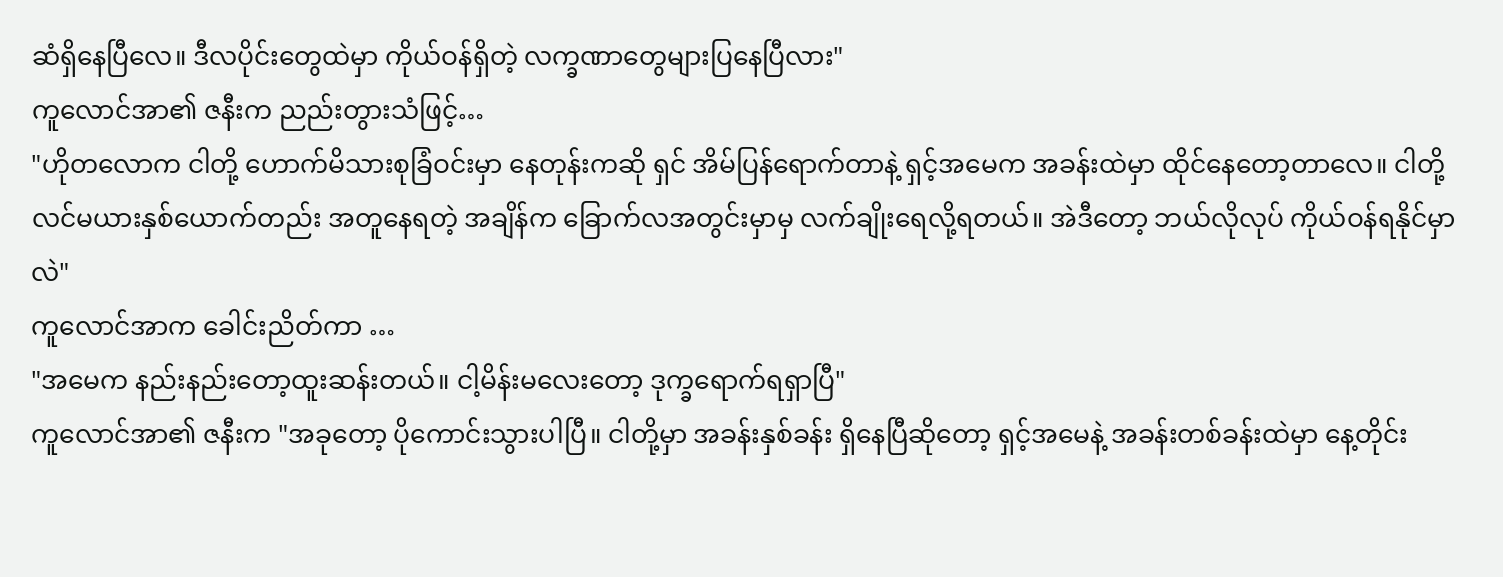ဆံရှိနေပြီလေ။ ဒီလပိုင်းတွေထဲမှာ ကိုယ်ဝန်ရှိတဲ့ လက္ခဏာတွေများပြနေပြီလား"
ကူလောင်အာ၏ ဇနီးက ညည်းတွားသံဖြင့်…
"ဟိုတလောက ငါတို့ ဟောက်မိသားစုခြံဝင်းမှာ နေတုန်းကဆို ရှင် အိမ်ပြန်ရောက်တာနဲ့ ရှင့်အမေက အခန်းထဲမှာ ထိုင်နေတော့တာလေ။ ငါတို့ လင်မယားနှစ်ယောက်တည်း အတူနေရတဲ့ အချိန်က ခြောက်လအတွင်းမှာမှ လက်ချိုးရေလို့ရတယ်။ အဲဒီတော့ ဘယ်လိုလုပ် ကိုယ်ဝန်ရနိုင်မှာလဲ"
ကူလောင်အာက ခေါင်းညိတ်ကာ …
"အမေက နည်းနည်းတော့ထူးဆန်းတယ်။ ငါ့မိန်းမလေးတော့ ဒုက္ခရောက်ရရှာပြီ"
ကူလောင်အာ၏ ဇနီးက "အခုတော့ ပိုကောင်းသွားပါပြီ။ ငါတို့မှာ အခန်းနှစ်ခန်း ရှိနေပြီဆိုတော့ ရှင့်အမေနဲ့ အခန်းတစ်ခန်းထဲမှာ နေ့တိုင်း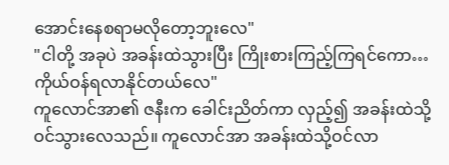အောင်းနေစရာမလိုတော့ဘူးလေ"
"ငါတို့ အခုပဲ အခန်းထဲသွားပြီး ကြိုးစားကြည့်ကြရင်ကော… ကိုယ်ဝန်ရလာနိုင်တယ်လေ"
ကူလောင်အာ၏ ဇနီးက ခေါင်းညိတ်ကာ လှည့်၍ အခန်းထဲသို့ ဝင်သွားလေသည်။ ကူလောင်အာ အခန်းထဲသို့ဝင်လာ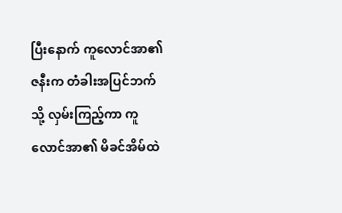ပြီးနောက် ကူလောင်အာ၏ဇနီးက တံခါးအပြင်ဘက်သို့ လှမ်းကြည့်ကာ ကူလောင်အာ၏ မိခင်အိမ်ထဲ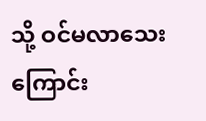သို့ ဝင်မလာသေးကြောင်း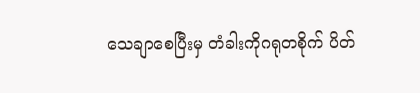သေချာစေပြီးမှ တံခါးကိုဂရုတစိုက် ပိတ်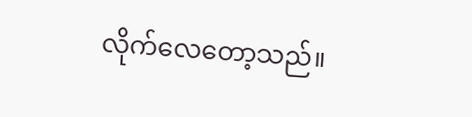လိုက်လေတော့သည်။